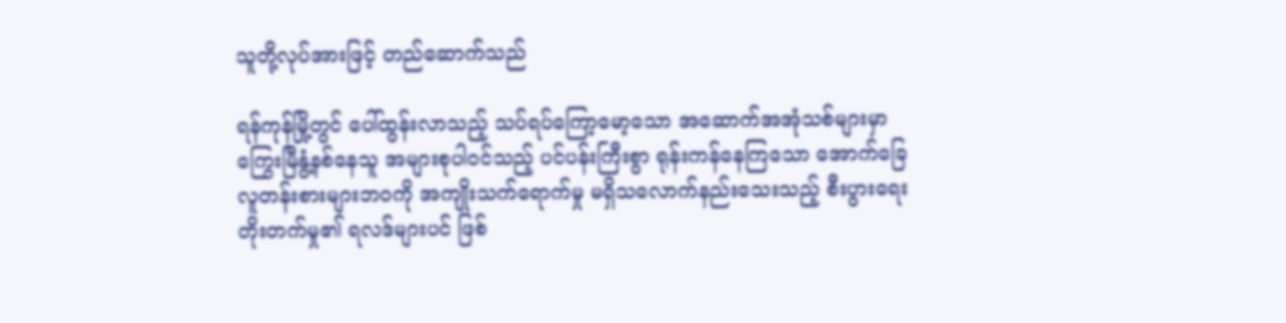သူတို့လုပ်အားဖြင့် တည်ဆောက်သည်

ရန်ကုန်မြို့တွင် ပေါ်ထွန်းလာသည့် သပ်ရပ်ကြော့မော့သော အဆောက်အအုံသစ်များမှာ ကြွေးမြီနွံ့နစ်နေသူ အများစုပါဝင်သည့် ပင်ပန်းကြီးစွာ ရုန်းကန်နေကြသော အောက်ခြေလူတန်းစားများဘဝကို အကျိုးသက်ရောက်မှု မရှိသလောက်နည်းသေးသည့် စီးပွားရေးတိုးတက်မှု၏ ရလဒ်များပင် ဖြစ်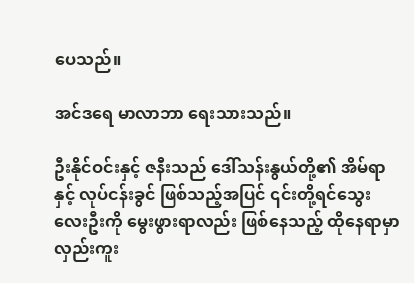ပေသည်။

အင်ဒရေ မာလာဘာ ရေးသားသည်။

ဦးနိုင်ဝင်းနှင့် ဇနီးသည် ဒေါ်သန်းနွယ်တို့၏ အိမ်ရာနှင့် လုပ်ငန်းခွင် ဖြစ်သည့်အပြင် ၎င်းတို့ရင်သွေး လေးဦးကို မွေးဖွားရာလည်း ဖြစ်နေသည့် ထိုနေရာမှာ လှည်းကူး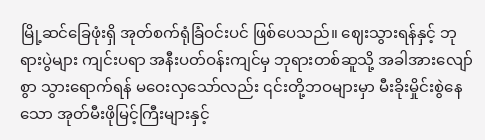မြို့ဆင်ခြေဖုံးရှိ အုတ်စက်ရုံခြံဝင်းပင် ဖြစ်ပေသည်။ ဈေးသွားရန်နှင့် ဘုရားပွဲများ ကျင်းပရာ အနီးပတ်ဝန်းကျင်မှ ဘုရားတစ်ဆူသို့ အခါအားလျော်စွာ သွားရောက်ရန် မဝေးလှသော်လည်း ၎င်းတို့ဘဝများမှာ မီးခိုးမှိုင်းစွဲနေသော အုတ်မီးဖိုမြင့်ကြီးများနှင့်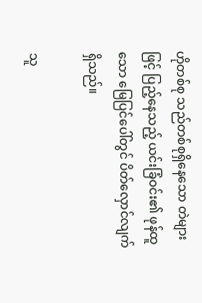ဟိုတစ်စု သည်တစ်စုရှိနေသော တဲများဖြင့် ပြည့်နေသည့် ယင်းခြံဝင်း၏ ဖုန်ထူသော မြေပြင်ပေါ်တွင် ပိတ်လှောင်လျက်ရှိသည်။

သူ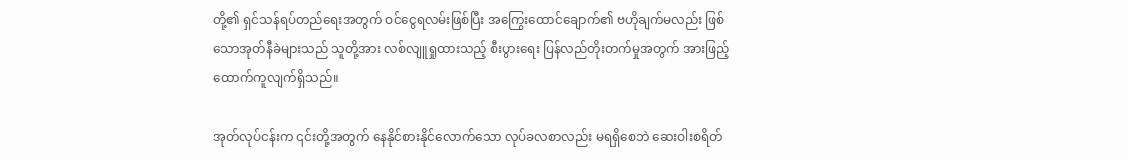တို့၏ ရှင်သန်ရပ်တည်ရေးအတွက် ဝင်ငွေရလမ်းဖြစ်ပြီး အကြွေးထောင်ချောက်၏ ဗဟိုချက်မလည်း ဖြစ်သောအုတ်နီခဲများသည် သူတို့အား လစ်လျူရှုထားသည့် စီးပွားရေး ပြန်လည်တိုးတက်မှုအတွက် အားဖြည့်ထောက်ကူလျက်ရှိသည်။

အုတ်လုပ်ငန်းက ၎င်းတို့အတွက် နေနိုင်စားနိုင်လောက်သော လုပ်ခလစာလည်း မရရှိစေဘဲ ဆေးဝါးစရိတ်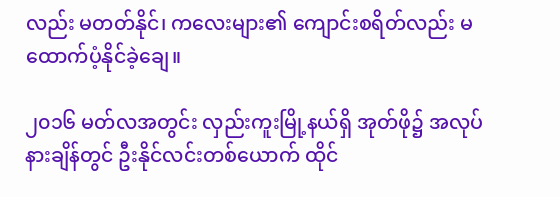လည်း မတတ်နိုင်၊ ကလေးများ၏ ကျောင်းစရိတ်လည်း မထောက်ပံ့နိုင်ခဲ့ချေ။

၂၀၁၆ မတ်လအတွင်း လှည်းကူးမြို့နယ်ရှိ အုတ်ဖို၌ အလုပ်နားချိန်တွင် ဦးနိုင်လင်းတစ်ယောက် ထိုင်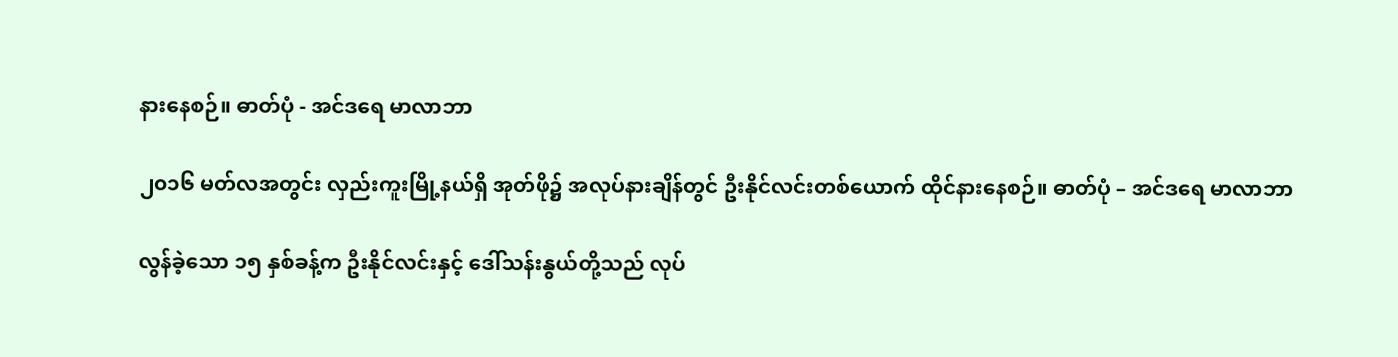နားနေစဉ်။ ဓာတ်ပုံ - အင်ဒရေ မာလာဘာ

၂၀၁၆ မတ်လအတွင်း လှည်းကူးမြို့နယ်ရှိ အုတ်ဖို၌ အလုပ်နားချိန်တွင် ဦးနိုင်လင်းတစ်ယောက် ထိုင်နားနေစဉ်။ ဓာတ်ပုံ – အင်ဒရေ မာလာဘာ

လွန်ခဲ့သော ၁၅ နှစ်ခန့်က ဦးနိုင်လင်းနှင့် ဒေါ်သန်းနွယ်တို့သည် လုပ်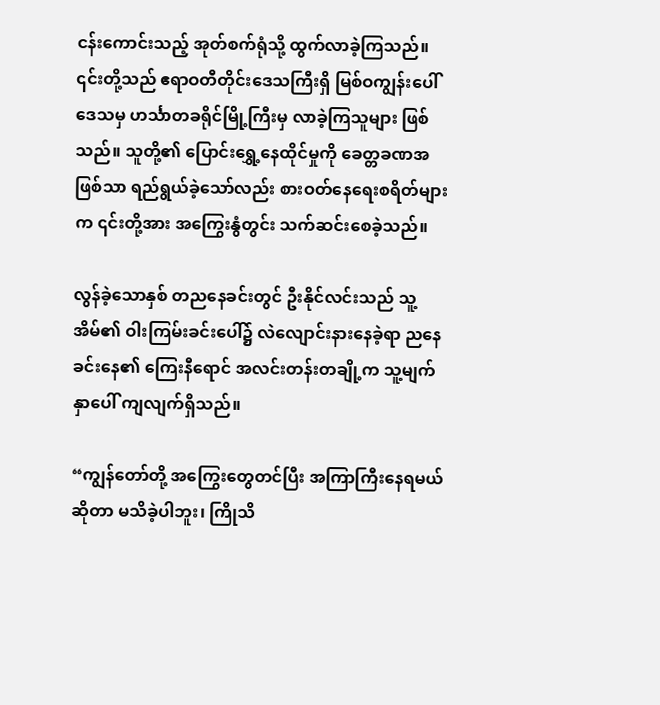ငန်းကောင်းသည့် အုတ်စက်ရုံသို့ ထွက်လာခဲ့ကြသည်။ ၎င်းတို့သည် ဧရာဝတီတိုင်းဒေသကြီးရှိ မြစ်ဝကျွန်းပေါ်ဒေသမှ ဟင်္သာတခရိုင်မြို့ကြီးမှ လာခဲ့ကြသူများ ဖြစ်သည်။ သူတို့၏ ပြောင်းရွှေ့နေထိုင်မှုကို ခေတ္တခဏအဖြစ်သာ ရည်ရွယ်ခဲ့သော်လည်း စားဝတ်နေရေးစရိတ်များက ၎င်းတို့အား အကြွေးနွံတွင်း သက်ဆင်းစေခဲ့သည်။

လွန်ခဲ့သောနှစ် တညနေခင်းတွင် ဦးနိုင်လင်းသည် သူ့အိမ်၏ ဝါးကြမ်းခင်းပေါ်၌ လဲလျောင်းနားနေခဲ့ရာ ညနေခင်းနေ၏ ကြေးနီရောင် အလင်းတန်းတချို့က သူ့မျက်နှာပေါ် ကျလျက်ရှိသည်။

“ကျွန်တော်တို့ အကြွေးတွေတင်ပြီး အကြာကြီးနေရမယ်ဆိုတာ မသိခဲ့ပါဘူး၊ ကြိုသိ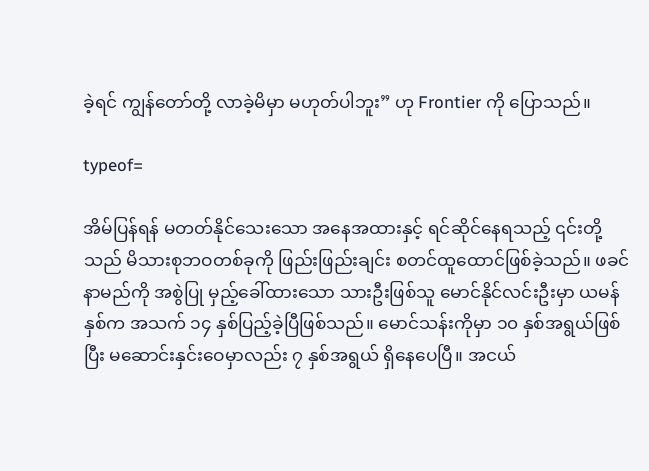ခဲ့ရင် ကျွန်တော်တို့ လာခဲ့မိမှာ မဟုတ်ပါဘူး” ဟု Frontier ကို ပြောသည်။

typeof=

အိမ်ပြန်ရန် မတတ်နိုင်သေးသော အနေအထားနှင့် ရင်ဆိုင်နေရသည့် ၎င်းတို့သည် မိသားစုဘဝတစ်ခုကို ဖြည်းဖြည်းချင်း စတင်ထူထောင်ဖြစ်ခဲ့သည်။ ဖခင်နာမည်ကို အစွဲပြု မှည့်ခေါ်ထားသော သားဦးဖြစ်သူ မောင်နိုင်လင်းဦးမှာ ယမန်နှစ်က အသက် ၁၄ နှစ်ပြည့်ခဲ့ပြီဖြစ်သည်။ မောင်သန်းကိုမှာ ၁၀ နှစ်အရွယ်ဖြစ်ပြီး မဆောင်းနှင်းဝေမှာလည်း ၇ နှစ်အရွယ် ရှိနေပေပြီ။ အငယ်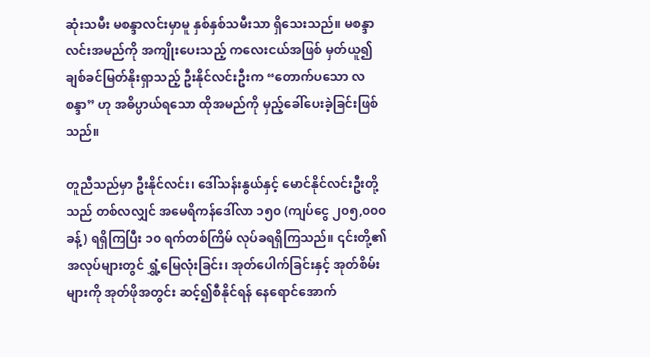ဆုံးသမီး မစန္ဒာလင်းမှာမူ နှစ်နှစ်သမီးသာ ရှိသေးသည်။ မစန္ဒာလင်းအမည်ကို အကျိုးပေးသည့် ကလေးငယ်အဖြစ် မှတ်ယူ၍ ချစ်ခင်မြတ်နိုးရှာသည့် ဦးနိုင်လင်းဦးက “တောက်ပသော လစန္ဒာ” ဟု အဓိပ္ပာယ်ရသော ထိုအမည်ကို မှည့်ခေါ်ပေးခဲ့ခြင်းဖြစ်သည်။

တူညီသည်မှာ ဦးနိုင်လင်း၊ ဒေါ်သန်းနွယ်နှင့် မောင်နိုင်လင်းဦးတို့သည် တစ်လလျှင် အမေရိကန်ဒေါ်လာ ၁၅၀ (ကျပ်ငွေ ၂၀၅,၀၀၀ ခန့်) ရရှိကြပြီး ၁၀ ရက်တစ်ကြိမ် လုပ်ခရရှိကြသည်။ ၎င်းတို့၏အလုပ်များတွင် ရွှံ့မြေလုံးခြင်း၊ အုတ်ပေါက်ခြင်းနှင့် အုတ်စိမ်းများကို အုတ်ဖိုအတွင်း ဆင့်၍စီနိုင်ရန် နေရောင်အောက်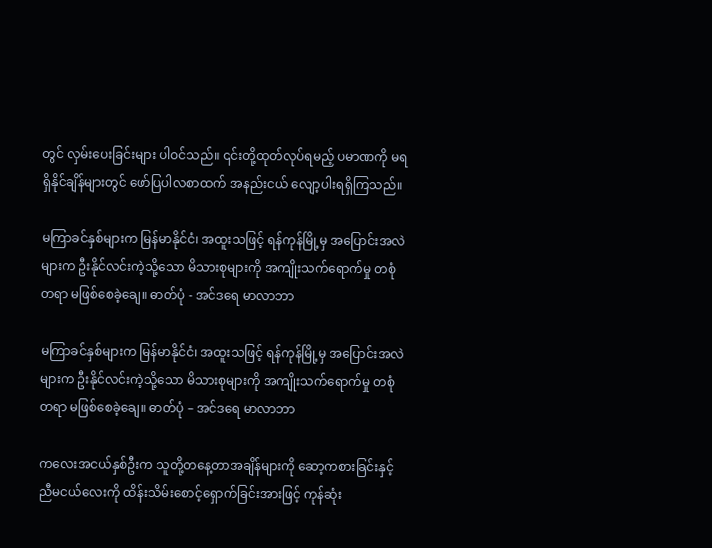တွင် လှမ်းပေးခြင်းများ ပါဝင်သည်။ ၎င်းတို့ထုတ်လုပ်ရမည့် ပမာဏကို မရရှိနိုင်ချိန်များတွင် ဖော်ပြပါလစာထက် အနည်းငယ် လျော့ပါးရရှိကြသည်။

မကြာခင်နှစ်များက မြန်မာနိုင်ငံ၊ အထူးသဖြင့် ရန်ကုန်မြို့မှ အပြောင်းအလဲများက ဦးနိုင်လင်းကဲ့သို့သော မိသားစုများကို အကျိုးသက်ရောက်မှု တစုံတရာ မဖြစ်စေခဲ့ချေ။ ဓာတ်ပုံ - အင်ဒရေ မာလာဘာ

မကြာခင်နှစ်များက မြန်မာနိုင်ငံ၊ အထူးသဖြင့် ရန်ကုန်မြို့မှ အပြောင်းအလဲများက ဦးနိုင်လင်းကဲ့သို့သော မိသားစုများကို အကျိုးသက်ရောက်မှု တစုံတရာ မဖြစ်စေခဲ့ချေ။ ဓာတ်ပုံ – အင်ဒရေ မာလာဘာ

ကလေးအငယ်နှစ်ဦးက သူတို့တနေ့တာအချိန်များကို ဆော့ကစားခြင်းနှင့် ညီမငယ်လေးကို ထိန်းသိမ်းစောင့်ရှောက်ခြင်းအားဖြင့် ကုန်ဆုံး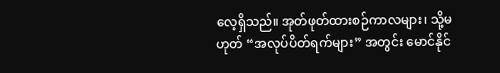လေ့ရှိသည်။ အုတ်ဖုတ်ထားစဉ်ကာလများ၊ သို့မဟုတ် “အလုပ်ပိတ်ရက်များ” အတွင်း မောင်နိုင်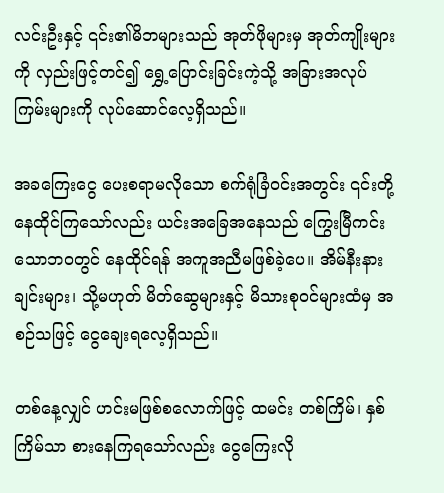လင်းဦးနှင့် ၎င်း၏မိဘများသည် အုတ်ဖိုများမှ အုတ်ကျိုးများကို လှည်းဖြင့်တင်၍ ရွှေ့ပြောင်းခြင်းကဲ့သို့ အခြားအလုပ်ကြမ်းများကို လုပ်ဆောင်လေ့ရှိသည်။

အခကြေးငွေ ပေးစရာမလိုသော စက်ရုံခြံဝင်းအတွင်း ၎င်းတို့နေထိုင်ကြသော်လည်း ယင်းအခြေအနေသည် ကြွေးမြီကင်းသောဘဝတွင် နေထိုင်ရန် အကူအညီမဖြစ်ခဲ့ပေ။ အိမ်နီးနားချင်းများ၊ သို့မဟုတ် မိတ်ဆွေများနှင့် မိသားစုဝင်များထံမှ အစဉ်သဖြင့် ငွေချေးရလေ့ရှိသည်။

တစ်နေ့လျှင် ဟင်းမဖြစ်စလောက်ဖြင့် ထမင်း တစ်ကြိမ်၊ နှစ်ကြိမ်သာ စားနေကြရသော်လည်း ငွေကြေးလို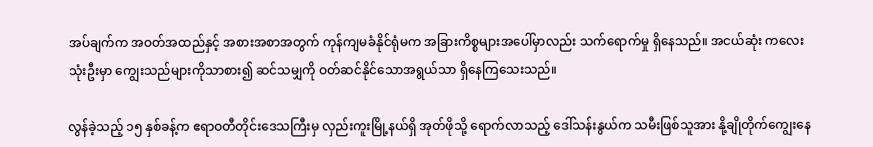အပ်ချက်က အဝတ်အထည်နှင့် အစားအစာအတွက် ကုန်ကျမခံနိုင်ရုံမက အခြားကိစ္စများအပေါ်မှာလည်း သက်ရောက်မှု ရှိနေသည်။ အငယ်ဆုံး ကလေးသုံးဦးမှာ ကျွေးသည်များကိုသာစား၍ ဆင်သမျှကို ဝတ်ဆင်နိုင်သောအရွယ်သာ ရှိနေကြသေးသည်။

လွန်ခဲ့သည့် ၁၅ နှစ်ခန့်က ဧရာဝတီတိုင်းဒေသကြီးမှ လှည်းကူးမြို့နယ်ရှိ အုတ်ဖိုသို့ ရောက်လာသည့် ဒေါ်သန်းနွယ်က သမီးဖြစ်သူအား နို့ချိုတိုက်ကျွေးနေ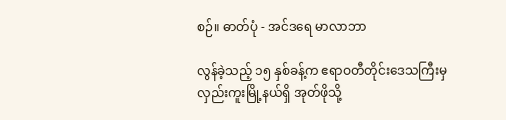စဉ်။ ဓာတ်ပုံ - အင်ဒရေ မာလာဘာ

လွန်ခဲ့သည့် ၁၅ နှစ်ခန့်က ဧရာဝတီတိုင်းဒေသကြီးမှ လှည်းကူးမြို့နယ်ရှိ အုတ်ဖိုသို့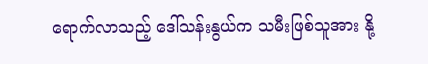ရောက်လာသည့် ဒေါ်သန်းနွယ်က သမီးဖြစ်သူအား နို့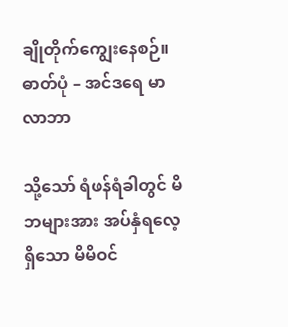ချိုတိုက်ကျွေးနေစဉ်။ ဓာတ်ပုံ – အင်ဒရေ မာလာဘာ

သို့သော် ရံဖန်ရံခါတွင် မိဘများအား အပ်နှံရလေ့ရှိသော မိမိဝင်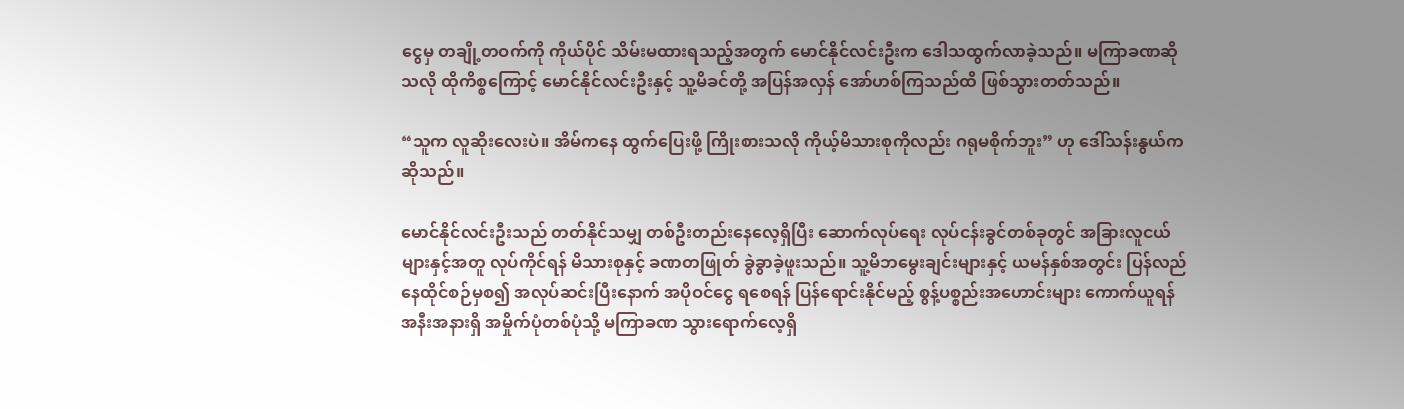ငွေမှ တချို့တဝက်ကို ကိုယ်ပိုင် သိမ်းမထားရသည့်အတွက် မောင်နိုင်လင်းဦးက ဒေါသထွက်လာခဲ့သည်။ မကြာခဏဆိုသလို ထိုကိစ္စကြောင့် မောင်နိုင်လင်းဦးနှင့် သူ့မိခင်တို့ အပြန်အလှန် အော်ဟစ်ကြသည်ထိ ဖြစ်သွားတတ်သည်။

“သူက လူဆိုးလေးပဲ။ အိမ်ကနေ ထွက်ပြေးဖို့ ကြိုးစားသလို ကိုယ့်မိသားစုကိုလည်း ဂရုမစိုက်ဘူး” ဟု ဒေါ်သန်းနွယ်က ဆိုသည်။

မောင်နိုင်လင်းဦးသည် တတ်နိုင်သမျှ တစ်ဦးတည်းနေလေ့ရှိပြီး ဆောက်လုပ်ရေး လုပ်ငန်းခွင်တစ်ခုတွင် အခြားလူငယ်များနှင့်အတူ လုပ်ကိုင်ရန် မိသားစုနှင့် ခဏတဖြုတ် ခွဲခွာခဲ့ဖူးသည်။ သူ့မိဘမွေးချင်းများနှင့် ယမန်နှစ်အတွင်း ပြန်လည်နေထိုင်စဉ်မှစ၍ အလုပ်ဆင်းပြီးနောက် အပိုဝင်ငွေ ရစေရန် ပြန်ရောင်းနိုင်မည့် စွန့်ပစ္စည်းအဟောင်းများ ကောက်ယူရန် အနီးအနားရှိ အမှိုက်ပုံတစ်ပုံသို့ မကြာခဏ သွားရောက်လေ့ရှိ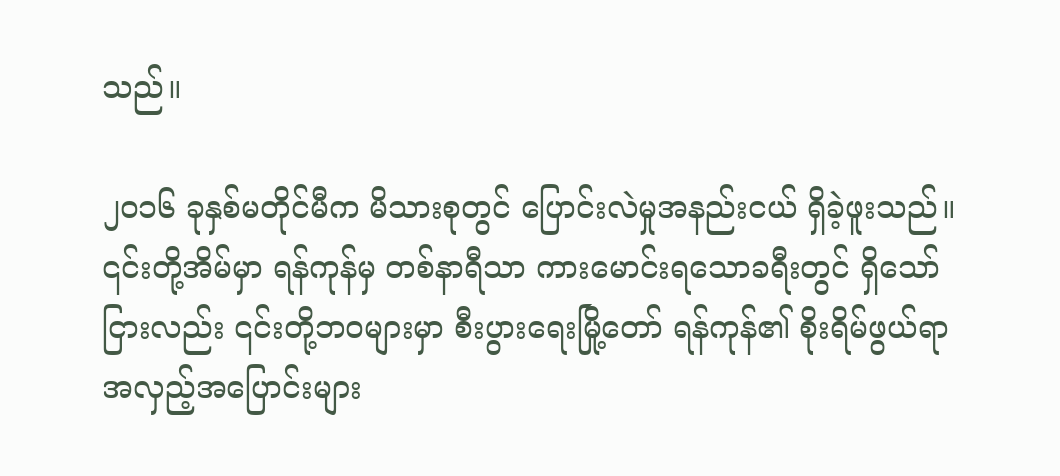သည်။

၂၀၁၆ ခုနှစ်မတိုင်မီက မိသားစုတွင် ပြောင်းလဲမှုအနည်းငယ် ရှိခဲ့ဖူးသည်။ ၎င်းတို့အိမ်မှာ ရန်ကုန်မှ တစ်နာရီသာ ကားမောင်းရသောခရီးတွင် ရှိသော်ငြားလည်း ၎င်းတို့ဘဝများမှာ စီးပွားရေးမြို့တော် ရန်ကုန်၏ စိုးရိမ်ဖွယ်ရာ အလှည့်အပြောင်းများ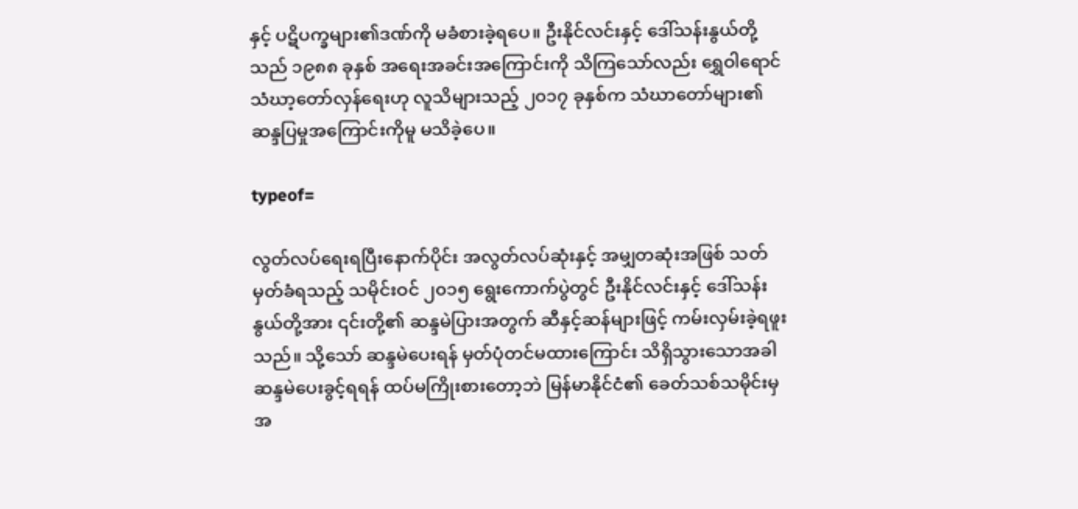နှင့် ပဋိပက္ခများ၏ဒဏ်ကို မခံစားခဲ့ရပေ။ ဦးနိုင်လင်းနှင့် ဒေါ်သန်းနွယ်တို့သည် ၁၉၈၈ ခုနှစ် အရေးအခင်းအကြောင်းကို သိကြသော်လည်း ရွှေဝါရောင် သံဃာ့တော်လှန်ရေးဟု လူသိများသည့် ၂၀၁၇ ခုနှစ်က သံဃာတော်များ၏ ဆန္ဒပြမှုအကြောင်းကိုမူ မသိခဲ့ပေ။

typeof=

လွတ်လပ်ရေးရပြီးနောက်ပိုင်း အလွတ်လပ်ဆုံးနှင့် အမျှတဆုံးအဖြစ် သတ်မှတ်ခံရသည့် သမိုင်းဝင် ၂၀၁၅ ရွေးကောက်ပွဲတွင် ဦးနိုင်လင်းနှင့် ဒေါ်သန်းနွယ်တို့အား ၎င်းတို့၏ ဆန္ဒမဲပြားအတွက် ဆီနှင့်ဆန်များဖြင့် ကမ်းလှမ်းခဲ့ရဖူးသည်။ သို့သော် ဆန္ဒမဲပေးရန် မှတ်ပုံတင်မထားကြောင်း သိရှိသွားသောအခါ ဆန္ဒမဲပေးခွင့်ရရန် ထပ်မကြိုးစားတော့ဘဲ မြန်မာနိုင်ငံ၏ ခေတ်သစ်သမိုင်းမှ အ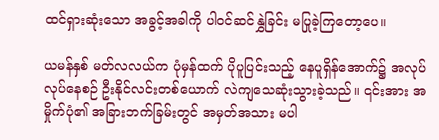ထင်ရှားဆုံးသော အခွင့်အခါကို ပါဝင်ဆင်နွှဲခြင်း မပြုခဲ့ကြတော့ပေ။

ယမန်နှစ် မတ်လလယ်က ပုံမှန်ထက် ပိုပူပြင်းသည့် နေပူရှိန်အောက်၌ အလုပ်လုပ်နေစဉ် ဦးနိုင်လင်းတစ်ယောက် လဲကျသေဆုံးသွားခဲ့သည်။ ၎င်းအား အမှိုက်ပုံ၏ အခြားဘက်ခြမ်းတွင် အမှတ်အသား မပါ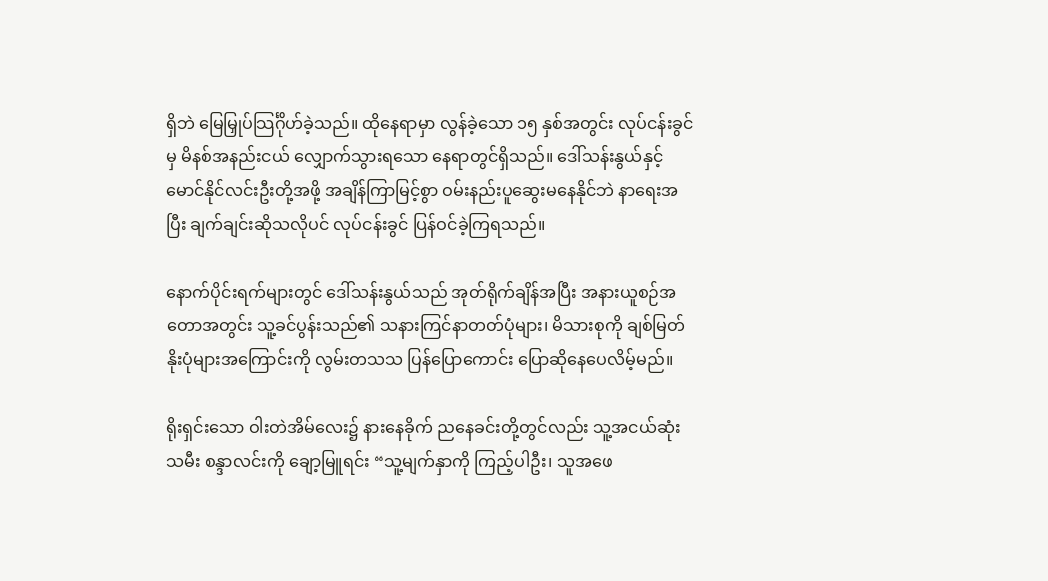ရှိဘဲ မြေမြှုပ်သြင်္ဂိုဟ်ခဲ့သည်။ ထိုနေရာမှာ လွန်ခဲ့သော ၁၅ နှစ်အတွင်း လုပ်ငန်းခွင်မှ မိနစ်အနည်းငယ် လျှောက်သွားရသော နေရာတွင်ရှိသည်။ ဒေါ်သန်းနွယ်နှင့် မောင်နိုင်လင်းဦးတို့အဖို့ အချိန်ကြာမြင့်စွာ ဝမ်းနည်းပူဆွေးမနေနိုင်ဘဲ နာရေးအပြီး ချက်ချင်းဆိုသလိုပင် လုပ်ငန်းခွင် ပြန်ဝင်ခဲ့ကြရသည်။

နောက်ပိုင်းရက်များတွင် ဒေါ်သန်းနွယ်သည် အုတ်ရိုက်ချိန်အပြီး အနားယူစဉ်အတောအတွင်း သူ့ခင်ပွန်းသည်၏ သနားကြင်နာတတ်ပုံများ၊ မိသားစုကို ချစ်မြတ်နိုးပုံများအကြောင်းကို လွမ်းတသသ ပြန်ပြောကောင်း ပြောဆိုနေပေလိမ့်မည်။

ရိုးရှင်းသော ဝါးတဲအိမ်လေး၌ နားနေခိုက် ညနေခင်းတို့တွင်လည်း သူ့အငယ်ဆုံးသမီး စန္ဒာလင်းကို ချော့မြူရင်း “သူ့မျက်နှာကို ကြည့်ပါဦး၊ သူအဖေ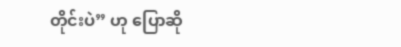တိုင်းပဲ” ဟု ပြောဆို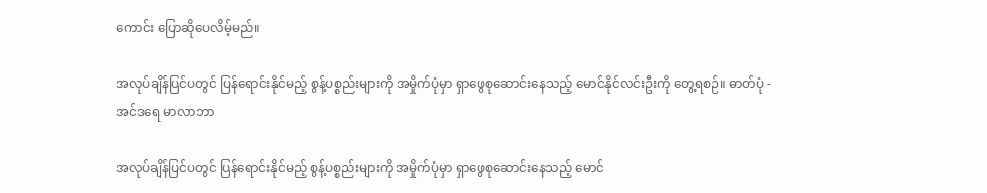ကောင်း ပြောဆိုပေလိမ့်မည်။

အလုပ်ချိန်ပြင်ပတွင် ပြန်ရောင်းနိုင်မည့် စွန့်ပစ္စည်းများကို အမှိုက်ပုံမှာ ရှာဖွေစုဆောင်းနေသည့် မောင်နိုင်လင်းဦးကို တွေ့ရစဉ်။ ဓာတ်ပုံ - အင်ဒရေ မာလာဘာ

အလုပ်ချိန်ပြင်ပတွင် ပြန်ရောင်းနိုင်မည့် စွန့်ပစ္စည်းများကို အမှိုက်ပုံမှာ ရှာဖွေစုဆောင်းနေသည့် မောင်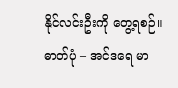နိုင်လင်းဦးကို တွေ့ရစဉ်။ ဓာတ်ပုံ – အင်ဒရေ မာ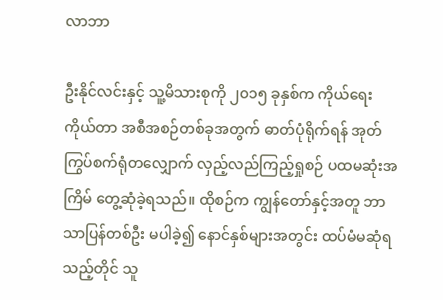လာဘာ

ဦးနိုင်လင်းနှင့် သူ့မိသားစုကို ၂၀၁၅ ခုနှစ်က ကိုယ်ရေးကိုယ်တာ အစီအစဉ်တစ်ခုအတွက် ဓာတ်ပုံရိုက်ရန် အုတ်ကြွပ်စက်ရုံတလျှောက် လှည့်လည်ကြည့်ရှုစဉ် ပထမဆုံးအကြိမ် တွေ့ဆုံခဲ့ရသည်။ ထိုစဉ်က ကျွန်တော်နှင့်အတူ ဘာသာပြန်တစ်ဦး မပါခဲ့၍ နောင်နှစ်များအတွင်း ထပ်မံမဆုံရသည့်တိုင် သူ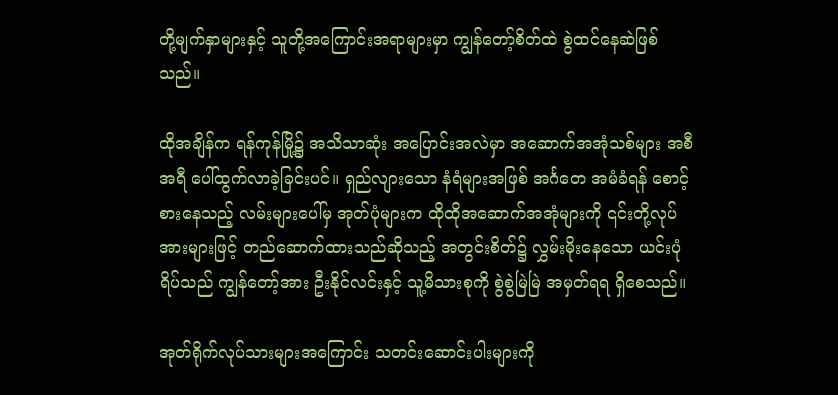တို့မျက်နှာများနှင့် သူတို့အကြောင်းအရာများမှာ ကျွန်တော့်စိတ်ထဲ စွဲထင်နေဆဲဖြစ်သည်။

ထိုအချိန်က ရန်ကုန်မြို့၌ အသိသာဆုံး အပြောင်းအလဲမှာ အဆောက်အအုံသစ်များ အစီအရီ ပေါ်ထွက်လာခဲ့ခြင်းပင်။ ရှည်လျားသော နံရံများအဖြစ် အင်္ဂတေ အမံခံရန် စောင့်စားနေသည့် လမ်းများပေါ်မှ အုတ်ပုံများက ထိုထိုအဆောက်အအုံများကို ၎င်းတို့လုပ်အားများဖြင့် တည်ဆောက်ထားသည်ဆိုသည့် အတွင်းစိတ်၌ လွှမ်းမိုးနေသော ယင်းပုံရိပ်သည် ကျွန်တော့်အား ဦးနိုင်လင်းနှင့် သူ့မိသားစုကို စွဲစွဲမြဲမြဲ အမှတ်ရရ ရှိစေသည်။

အုတ်ရိုက်လုပ်သားများအကြောင်း သတင်းဆောင်းပါးများကို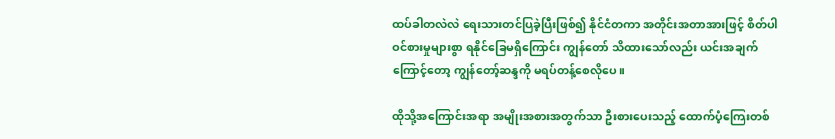ထပ်ခါတလဲလဲ ရေးသားတင်ပြခဲ့ပြီးဖြစ်၍ နိုင်ငံတကာ အတိုင်းအတာအားဖြင့် စိတ်ပါဝင်စားမှုများစွာ ရနိုင်ခြေမရှိကြောင်း ကျွန်တော် သိထားသော်လည်း ယင်းအချက်ကြောင့်တော့ ကျွန်တော့်ဆန္ဒကို မရပ်တန့်စေလိုပေ။

ထိုသို့အကြောင်းအရာ အမျိုးအစားအတွက်သာ ဦးစားပေးသည့် ထောက်ပံ့ကြေးတစ်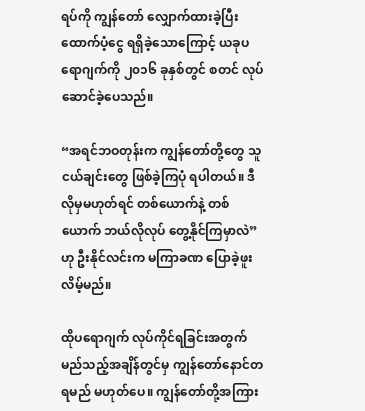ရပ်ကို ကျွန်တော် လျှောက်ထားခဲ့ပြီး ထောက်ပံ့ငွေ ရရှိခဲ့သောကြောင့် ယခုပရောဂျက်ကို ၂၀၁၆ ခုနှစ်တွင် စတင် လုပ်ဆောင်ခဲ့ပေသည်။

“အရင်ဘဝတုန်းက ကျွန်တော်တို့တွေ သူငယ်ချင်းတွေ ဖြစ်ခဲ့ကြပုံ ရပါတယ်။ ဒီလိုမှမဟုတ်ရင် တစ်ယောက်နဲ့ တစ်ယောက် ဘယ်လိုလုပ် တွေ့နိုင်ကြမှာလဲ” ဟု ဦးနိုင်လင်းက မကြာခဏ ပြောခဲ့ဖူးလိမ့်မည်။

ထိုပရောဂျက် လုပ်ကိုင်ရခြင်းအတွက် မည်သည့်အချိန်တွင်မှ ကျွန်တော်နောင်တရမည် မဟုတ်ပေ။ ကျွန်တော်တို့အကြား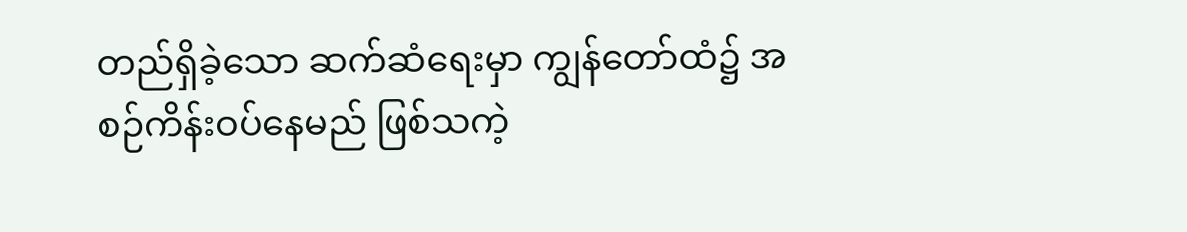တည်ရှိခဲ့သော ဆက်ဆံရေးမှာ ကျွန်တော်ထံ၌ အစဉ်ကိန်းဝပ်နေမည် ဖြစ်သကဲ့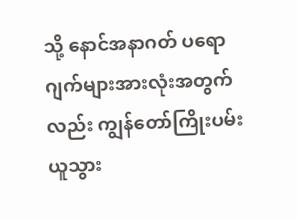သို့ နောင်အနာဂတ် ပရောဂျက်များအားလုံးအတွက်လည်း ကျွန်တော်ကြိုးပမ်းယူသွား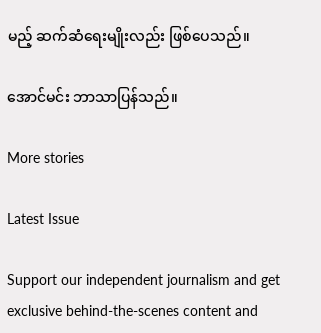မည့် ဆက်ဆံရေးမျိုးလည်း ဖြစ်ပေသည်။

အောင်မင်း ဘာသာပြန်သည်။

More stories

Latest Issue

Support our independent journalism and get exclusive behind-the-scenes content and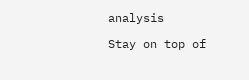analysis

Stay on top of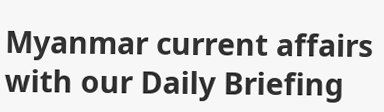Myanmar current affairs with our Daily Briefing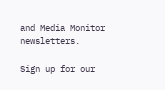and Media Monitor newsletters.

Sign up for our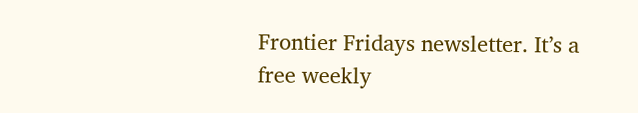Frontier Fridays newsletter. It’s a free weekly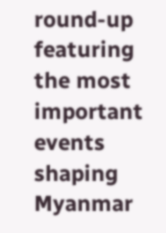round-up featuring the most important events shaping Myanmar